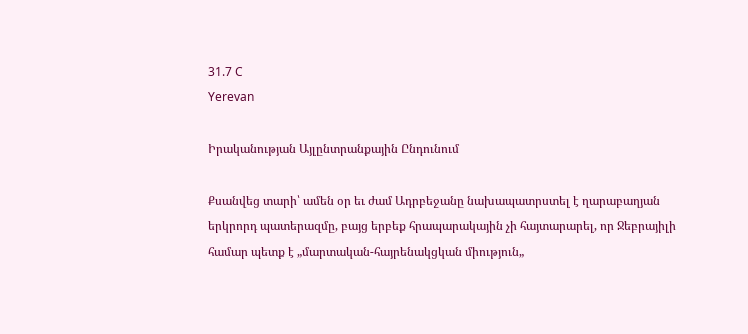31.7 C
Yerevan

Իրականության Այլընտրանքային Ընդունում

Քսանվեց տարի՝ ամեն օր եւ ժամ Ադրբեջանը նախապատրստել է ղարաբաղյան երկրորդ պատերազմը, բայց երբեք հրապարակային չի հայտարարել, որ Ջեբրայիլի համար պետք է „մարտական-հայրենակցկան միություն„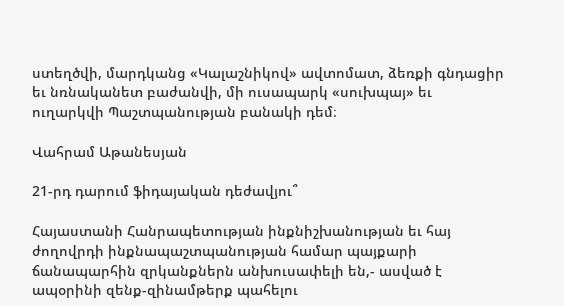ստեղծվի, մարդկանց «Կալաշնիկով» ավտոմատ, ձեռքի գնդացիր եւ նռնականետ բաժանվի, մի ուսապարկ «սուխպայ» եւ ուղարկվի Պաշտպանության բանակի դեմ։

Վահրամ Աթանեսյան

21-րդ դարում ֆիդայական դեժավյու՞

Հայաստանի Հանրապետության ինքնիշխանության եւ հայ ժողովրդի ինքնապաշտպանության համար պայքարի ճանապարհին զրկանքներն անխուսափելի են,- ասված է ապօրինի զենք-զինամթերք պահելու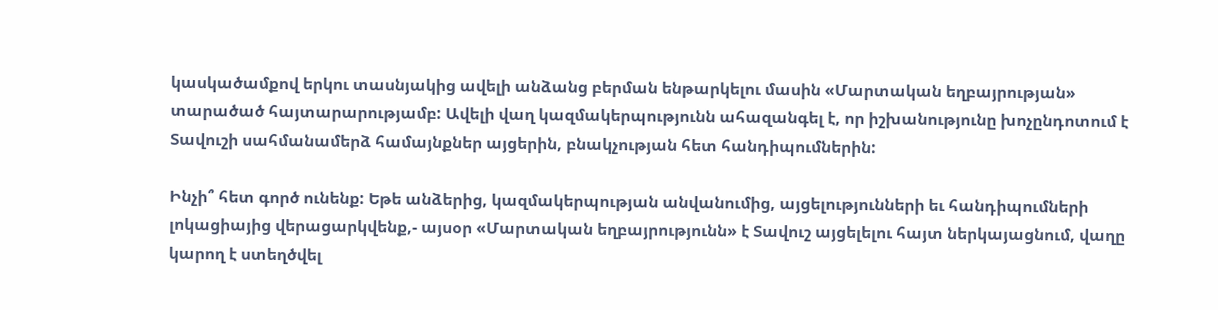կասկածամքով երկու տասնյակից ավելի անձանց բերման ենթարկելու մասին «Մարտական եղբայրության» տարածած հայտարարությամբ: Ավելի վաղ կազմակերպությունն ահազանգել է, որ իշխանությունը խոչընդոտում է Տավուշի սահմանամերձ համայնքներ այցերին, բնակչության հետ հանդիպումներին:

Ինչի՞ հետ գործ ունենք: Եթե անձերից, կազմակերպության անվանումից, այցելությունների եւ հանդիպումների լոկացիայից վերացարկվենք,- այսօր «Մարտական եղբայրությունն» է Տավուշ այցելելու հայտ ներկայացնում, վաղը կարող է ստեղծվել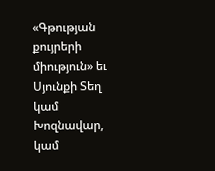«Գթության քույրերի միություն» եւ Սյունքի Տեղ կամ Խոզնավար, կամ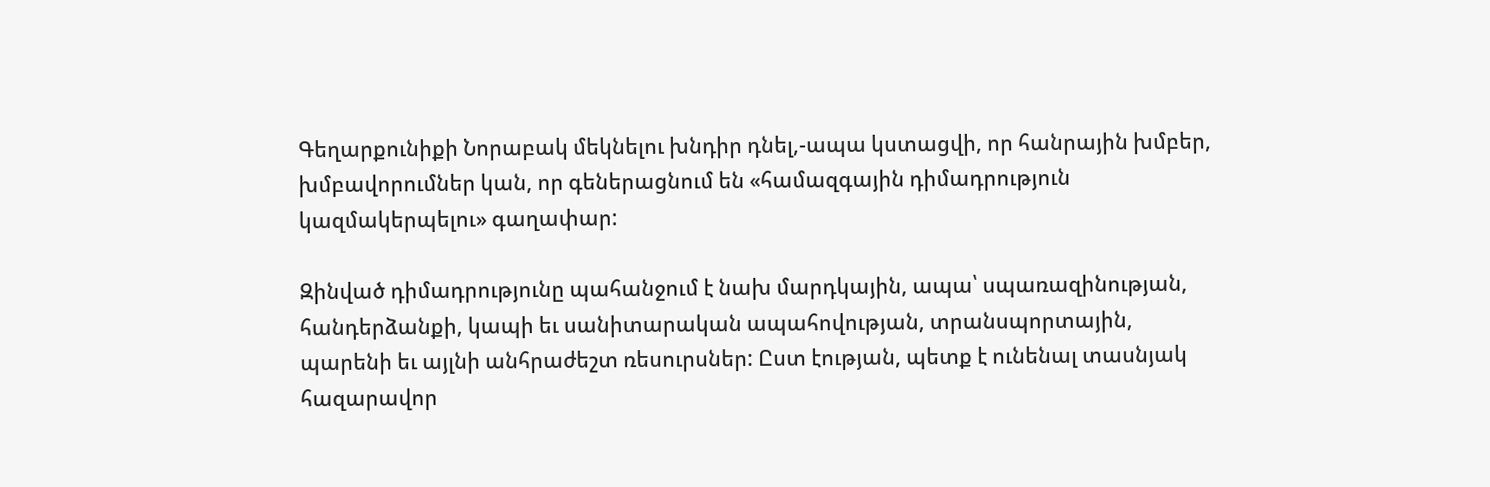Գեղարքունիքի Նորաբակ մեկնելու խնդիր դնել,-ապա կստացվի, որ հանրային խմբեր, խմբավորումներ կան, որ գեներացնում են «համազգային դիմադրություն կազմակերպելու» գաղափար:

Զինված դիմադրությունը պահանջում է նախ մարդկային, ապա՝ սպառազինության, հանդերձանքի, կապի եւ սանիտարական ապահովության, տրանսպորտային, պարենի եւ այլնի անհրաժեշտ ռեսուրսներ: Ըստ էության, պետք է ունենալ տասնյակ հազարավոր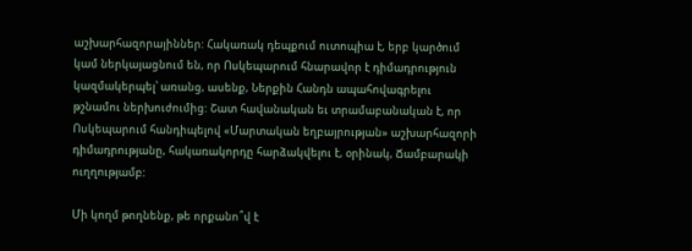աշխարհազորայիններ: Հակառակ դեպքում ուտոպիա է, երբ կարծում կամ ներկայացնում են, որ Ոսկեպարում հնարավոր է դիմադրություն կազմակերպել՝ առանց, ասենք, Ներքին Հանդն ապահովագրելու թշնամու ներխուժումից: Շատ հավանական եւ տրամաբանական է, որ Ոսկեպարում հանդիպելով «Մարտական եղբայրության» աշխարհազորի դիմադրությանը, հակառակորդը հարձակվելու է, օրինակ, Ճամբարակի ուղղությամբ:

Մի կողմ թողնենք, թե որքանո՞վ է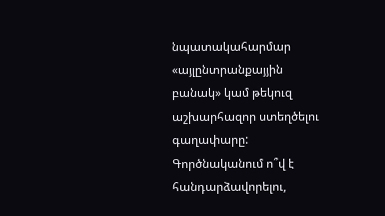նպատակահարմար «այլընտրանքայյին բանակ» կամ թեկուզ աշխարհազոր ստեղծելու գաղափարը: Գործնականում ո՞վ է հանդարձավորելու,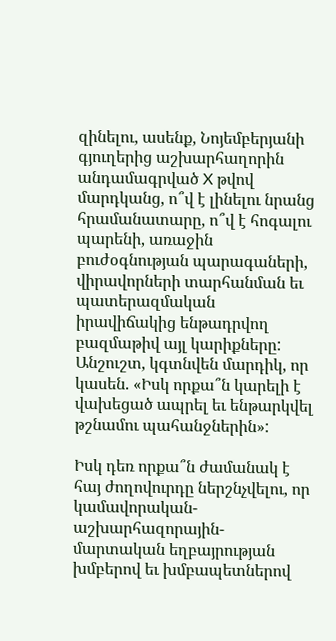զինելու, ասենք, Նոյեմբերյանի գյուղերից աշխարհաղորին անդամագրված X թվով մարդկանց, ո՞վ է լինելու նրանց հրամանատարը, ո՞վ է հոգալու պարենի, առաջին բուժօգնության պարագաների, վիրավորների տարհանման եւ պատերազմական իրավիճակից ենթադրվող բազմաթիվ այլ կարիքները: Անշուշտ, կգտնվեն մարդիկ, որ կասեն. «Իսկ որքա՞ն կարելի է վախեցած ապրել եւ ենթարկվել թշնամու պահանջներին»:

Իսկ դեռ որքա՞ն ժամանակ է հայ ժողովուրդը ներշնչվելու, որ կամավորական-աշխարհազորային- մարտական եղբայրության խմբերով եւ խմբապետներով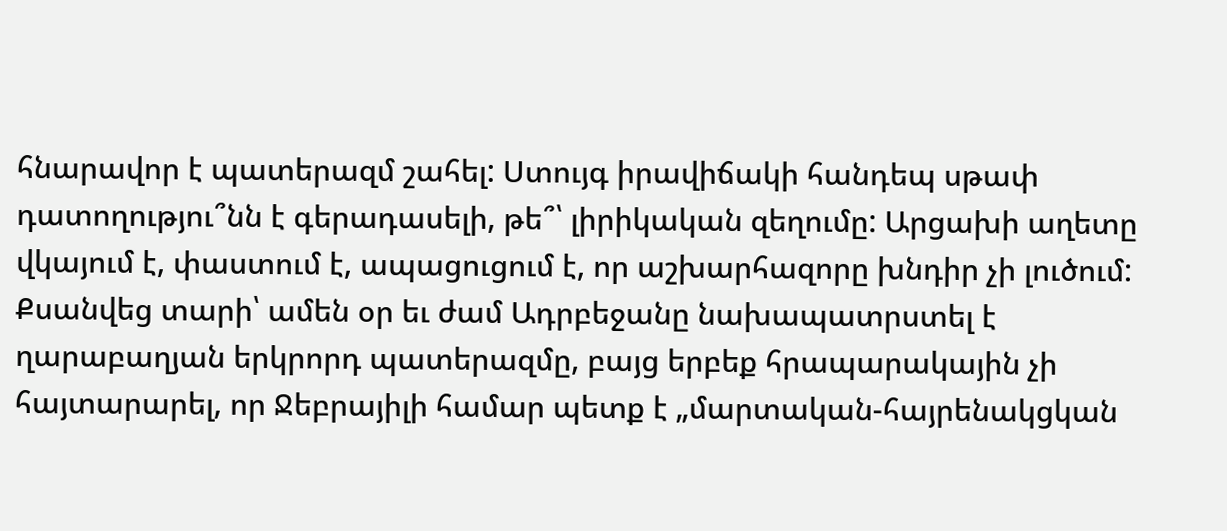հնարավոր է պատերազմ շահել: Ստույգ իրավիճակի հանդեպ սթափ դատողությու՞նն է գերադասելի, թե՞՝ լիրիկական զեղումը: Արցախի աղետը վկայում է, փաստում է, ապացուցում է, որ աշխարհազորը խնդիր չի լուծում: Քսանվեց տարի՝ ամեն օր եւ ժամ Ադրբեջանը նախապատրստել է ղարաբաղյան երկրորդ պատերազմը, բայց երբեք հրապարակային չի հայտարարել, որ Ջեբրայիլի համար պետք է „մարտական-հայրենակցկան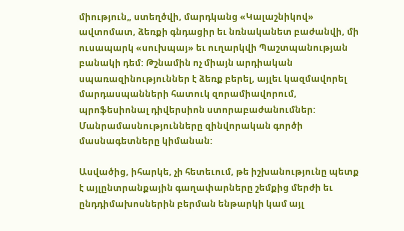միություն„ ստեղծվի, մարդկանց «Կալաշնիկով» ավտոմատ, ձեռքի գնդացիր եւ նռնականետ բաժանվի, մի ուսապարկ «սուխպայ» եւ ուղարկվի Պաշտպանության բանակի դեմ: Թշնամին ոչ միայն արդիական սպառազինություններ է ձեռք բերել, այլեւ կազմավորել մարդասպանների հատուկ զորամիավորում, պրոֆեսիոնալ դիվերսիոն ստորաբաժանումներ: Մանրամասնությունները զինվորական գործի մասնագետները կիմանան:

Ասվածից, իհարկե, չի հետեւում, թե իշխանությունը պետք է այլընտրանքային գաղափարները շեմքից մերժի եւ ընդդիմախոսներին բերման ենթարկի կամ այլ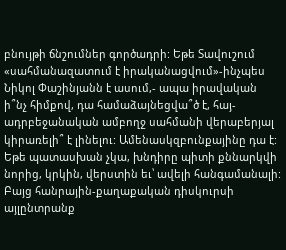բնույթի ճնշումներ գործադրի: Եթե Տավուշում «սահմանազատում է իրականացվում»-ինչպես Նիկոլ Փաշինյանն է ասում,- ապա իրավական ի՞նչ հիմքով, դա համաձայնեցվա՞ծ է, հայ-ադրբեջանական ամբողջ սահմանի վերաբերյալ կիրառելի՞ է լինելու: Ամենասկզբունքայինը դա է: Եթե պատասխան չկա, խնդիրը պիտի քննարկվի նորից, կրկին, վերստին եւ՝ ավելի հանգամանալի: Բայց հանրային-քաղաքական դիսկուրսի այլընտրանք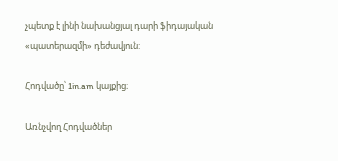չպետք է լինի նախանցյալ դարի ֆիդայական «պատերազմի» դեժավյուն:

Հոդվածը՝ 1in.am կայքից։

Առնչվող Հոդվածներ